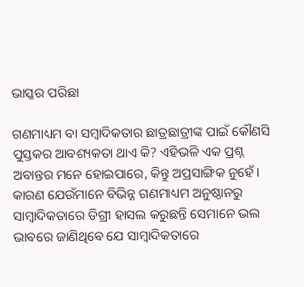ଭାସ୍କର ପରିଛା

ଗଣମାଧ୍ୟମ ବା ସମ୍ବାଦିକତାର ଛାତ୍ରଛାତ୍ରୀଙ୍କ ପାଇଁ କୌଣସି ପୁସ୍ତକର ଆବଶ୍ୟକତା ଥାଏ କି? ଏହିଭଳି ଏକ ପ୍ରଶ୍ନ ଅବାନ୍ତର ମନେ ହୋଇପାରେ, କିନ୍ତୁ ଅପ୍ରସାଙ୍ଗିକ ନୁହେଁ। କାରଣ ଯେଉଁମାନେ ବିଭିନ୍ନ ଗଣମାଧ୍ୟମ ଅନୁଷ୍ଠାନରୁ ସାମ୍ବାଦିକତାରେ ଡିଗ୍ରୀ ହାସଲ କରୁଛନ୍ତି ସେମାନେ ଭଲ ଭାବରେ ଜାଣିଥିବେ ଯେ ସାମ୍ବାଦିକତାରେ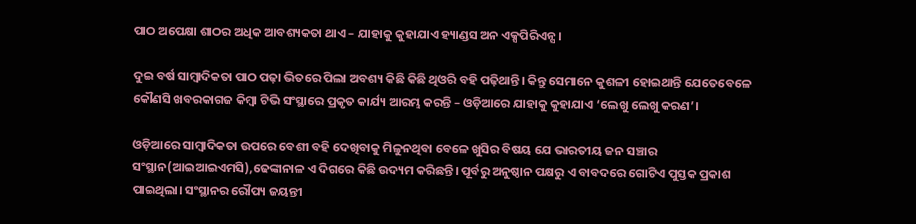ପାଠ ଅପେକ୍ଷା ଶାଠର ଅଧିକ ଆବଶ୍ୟକତା ଥାଏ – ଯାହାକୁ କୁହାଯାଏ ହ୍ୟାଣ୍ଡସ ଅନ ଏକ୍ସପିରିଏନ୍ସ।

ଦୁଇ ବର୍ଷ ସାମ୍ବାଦିକତା ପାଠ ପଢ଼ା ଭିତରେ ପିଲା ଅବଶ୍ୟ କିଛି କିଛି ଥିଓରି ବହି ପଢ଼ିଥାନ୍ତି। କିନ୍ତୁ ସେମାନେ କୁଶଳୀ ହୋଇଥାନ୍ତି ଯେତେବେଳେ କୌଣସି ଖବରକାଗଜ କିମ୍ବା ଟିଭି ସଂସ୍ଥାରେ ପ୍ରକୃତ କାର୍ଯ୍ୟ ଆରମ୍ଭ କରନ୍ତି – ଓଡ଼ିଆରେ ଯାହାକୁ କୁହାଯାଏ ‘ଲେଖୁ ଲେଖୁ କରଣ’।

ଓଡ଼ିଆରେ ସାମ୍ବାଦିକତା ଉପରେ ବେଶୀ ବହି ଦେଖିବାକୁ ମିଳୁନଥିବା ବେଳେ ଖୁସିର ବିଷୟ ଯେ ଭାରତୀୟ ଜନ ସଞ୍ଚାର ସଂସ୍ଥାନ(ଆଇଆଇଏମସି),ଢେଙ୍କାନାଳ ଏ ଦିଗରେ କିଛି ଉଦ୍ୟମ କରିଛନ୍ତି। ପୂର୍ବରୁ ଅନୁଷ୍ଠାନ ପକ୍ଷରୁ ଏ ବାବଦରେ ଗୋଟିଏ ପୁସ୍ତକ ପ୍ରକାଶ ପାଇଥିଲା। ସଂସ୍ଥାନର ରୌପ୍ୟ ଜୟନ୍ତୀ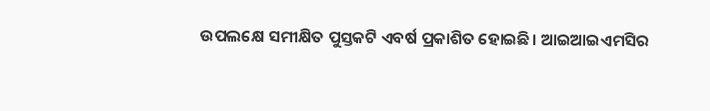ଉପଲକ୍ଷେ ସମୀକ୍ଷିତ ପୁସ୍ତକଟି ଏବର୍ଷ ପ୍ରକାଶିତ ହୋଇଛି। ଆଇଆଇଏମସିର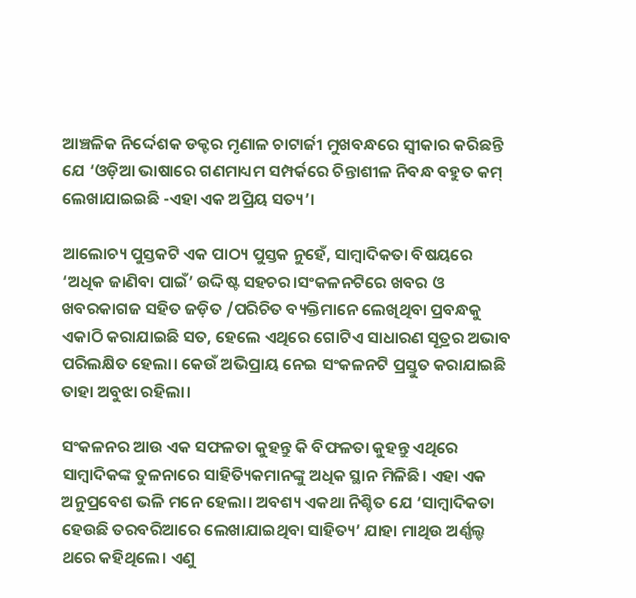ଆଞ୍ଚଳିକ ନିର୍ଦ୍ଦେଶକ ଡକ୍ଟର ମୃଣାଳ ଚାଟାର୍ଜୀ ମୁଖବନ୍ଧରେ ସ୍ଵୀକାର କରିଛନ୍ତି ଯେ ‘ଓଡ଼ିଆ ଭାଷାରେ ଗଣମାଧ୍ୟମ ସମ୍ପର୍କରେ ଚିନ୍ତାଶୀଳ ନିବନ୍ଧ ବହୁତ କମ୍ ଲେଖାଯାଇଇଛି -ଏହା ଏକ ଅପ୍ରିୟ ସତ୍ୟ’।

ଆଲୋଚ୍ୟ ପୁସ୍ତକଟି ଏକ ପାଠ୍ୟ ପୁସ୍ତକ ନୁହେଁ, ସାମ୍ବାଦିକତା ବିଷୟରେ ‘ଅଧିକ ଜାଣିବା ପାଇଁ’ ଉଦ୍ଦିଷ୍ଟ ସହଚର।ସଂକଳନଟିରେ ଖବର ଓ ଖବରକାଗଜ ସହିତ ଜଡ଼ିତ /ପରିଚିତ ବ୍ୟକ୍ତିମାନେ ଲେଖିଥିବା ପ୍ରବନ୍ଧକୁ ଏକାଠି କରାଯାଇଛି ସତ, ହେଲେ ଏଥିରେ ଗୋଟିଏ ସାଧାରଣ ସୂତ୍ରର ଅଭାବ ପରିଲକ୍ଷିତ ହେଲା। କେଉଁ ଅଭିପ୍ରାୟ ନେଇ ସଂକଳନଟି ପ୍ରସ୍ତୁତ କରାଯାଇଛି ତାହା ଅବୁଝା ରହିଲା।

ସଂକଳନର ଆଉ ଏକ ସଫଳତା କୁହନ୍ତୁ କି ବିଫଳତା କୁହନ୍ତୁ ଏଥିରେ ସାମ୍ବାଦିକଙ୍କ ତୁଳନାରେ ସାହିତ୍ୟିକମାନଙ୍କୁ ଅଧିକ ସ୍ଥାନ ମିଳିଛି। ଏହା ଏକ ଅନୁପ୍ରବେଶ ଭଳି ମନେ ହେଲା। ଅବଶ୍ୟ ଏକଥା ନିଶ୍ଚିତ ଯେ ‘ସାମ୍ବାଦିକତା ହେଉଛି ତରବରିଆରେ ଲେଖାଯାଇଥିବା ସାହିତ୍ୟ’ ଯାହା ମାଥିଉ ଅର୍ଣ୍ଣଲ୍ଡ ଥରେ କହିଥିଲେ। ଏଣୁ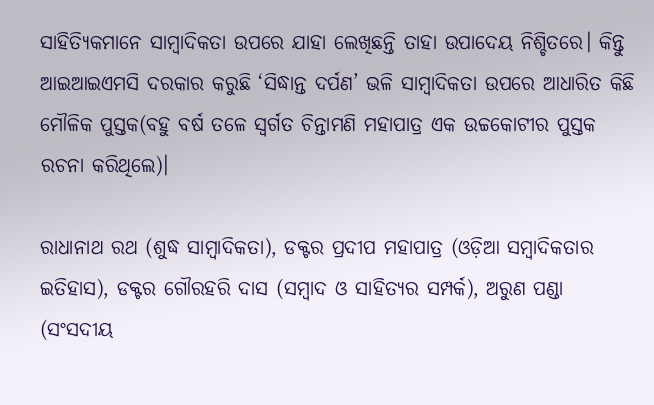ସାହିତ୍ୟିକମାନେ ସାମ୍ବାଦିକତା ଉପରେ ଯାହା ଲେଖିଛନ୍ତି ତାହା ଉପାଦେୟ ନିଶ୍ଚିତରେ। କିନ୍ତୁ ଆଇଆଇଏମସି ଦରକାର କରୁଛି ‘ସିଦ୍ଧାନ୍ତ ଦର୍ପଣ’ ଭଳି ସାମ୍ବାଦିକତା ଉପରେ ଆଧାରିତ କିଛି ମୌଳିକ ପୁସ୍ତକ(ବହୁ ବର୍ଷ ତଳେ ସ୍ୱର୍ଗତ ଚିନ୍ତାମଣି ମହାପାତ୍ର ଏକ ଉଚ୍ଚକୋଟୀର ପୁସ୍ତକ ରଚନା କରିଥିଲେ)।

ରାଧାନାଥ ରଥ (ଶୁଦ୍ଧ ସାମ୍ବାଦିକତା), ଡକ୍ଟର ପ୍ରଦୀପ ମହାପାତ୍ର (ଓଡ଼ିଆ ସମ୍ବାଦିକତାର ଇତିହାସ), ଡକ୍ଟର ଗୌରହରି ଦାସ (ସମ୍ବାଦ ଓ ସାହିତ୍ୟର ସମ୍ପର୍କ), ଅରୁଣ ପଣ୍ଡା (ସଂସଦୀୟ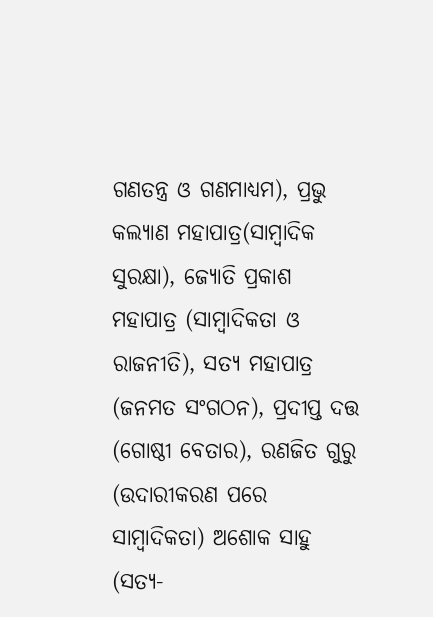ଗଣତନ୍ତ୍ର ଓ ଗଣମାଧ୍ୟମ), ପ୍ରଭୁ କଲ୍ୟାଣ ମହାପାତ୍ର(ସାମ୍ବାଦିକ ସୁରକ୍ଷା), ଜ୍ୟୋତି ପ୍ରକାଶ ମହାପାତ୍ର (ସାମ୍ବାଦିକତା ଓ ରାଜନୀତି), ସତ୍ୟ ମହାପାତ୍ର (ଜନମତ ସଂଗଠନ), ପ୍ରଦୀପ୍ତ ଦତ୍ତ (ଗୋଷ୍ଠୀ ବେତାର), ରଣଜିତ ଗୁରୁ (ଉଦାରୀକରଣ ପରେ ସାମ୍ବାଦିକତା) ଅଶୋକ ସାହୁ (ସତ୍ୟ-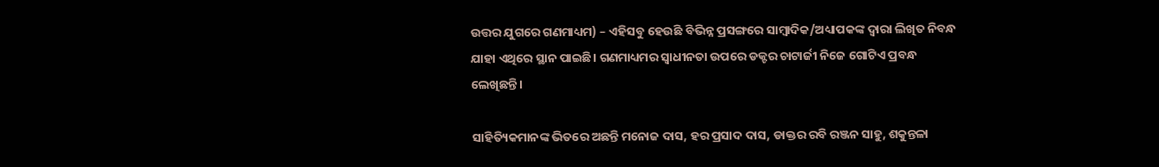ଉତ୍ତର ଯୁଗରେ ଗଣମାଧ୍ୟମ) – ଏହିସବୁ ହେଉଛି ବିଭିନ୍ନ ପ୍ରସଙ୍ଗରେ ସାମ୍ବାଦିକ/ଅଧ୍ୟାପକଙ୍କ ଦ୍ଵାରା ଲିଖିତ ନିବନ୍ଧ ଯାହା ଏଥିରେ ସ୍ଥାନ ପାଇଛି। ଗଣମାଧ୍ୟମର ସ୍ୱାଧୀନତା ଉପରେ ଡକ୍ଟର ଚାଟାର୍ଜୀ ନିଜେ ଗୋଟିଏ ପ୍ରବନ୍ଧ ଲେଖିଛନ୍ତି।

ସାହିତ୍ୟିକମାନଙ୍କ ଭିତରେ ଅଛନ୍ତି ମନୋଜ ଦାସ, ହର ପ୍ରସାଦ ଦାସ, ଡାକ୍ତର ରବି ରଞ୍ଜନ ସାହୁ, ଶକୁନ୍ତଳା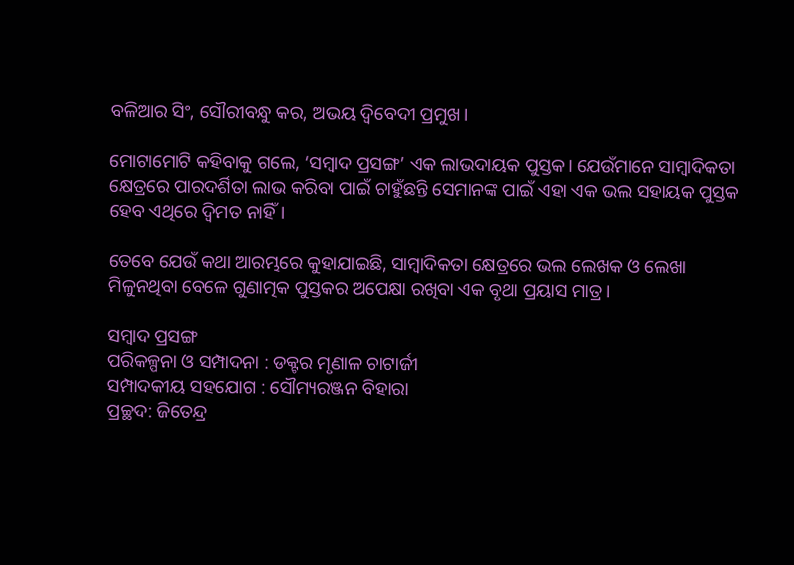ବଳିଆର ସିଂ, ସୌରୀବନ୍ଧୁ କର, ଅଭୟ ଦ୍ୱିବେଦୀ ପ୍ରମୁଖ।

ମୋଟାମୋଟି କହିବାକୁ ଗଲେ, ‘ସମ୍ବାଦ ପ୍ରସଙ୍ଗ’ ଏକ ଲାଭଦାୟକ ପୁସ୍ତକ। ଯେଉଁମାନେ ସାମ୍ବାଦିକତା କ୍ଷେତ୍ରରେ ପାରଦର୍ଶିତା ଲାଭ କରିବା ପାଇଁ ଚାହୁଁଛନ୍ତି ସେମାନଙ୍କ ପାଇଁ ଏହା ଏକ ଭଲ ସହାୟକ ପୁସ୍ତକ ହେବ ଏଥିରେ ଦ୍ୱିମତ ନାହିଁ।

ତେବେ ଯେଉଁ କଥା ଆରମ୍ଭରେ କୁହାଯାଇଛି, ସାମ୍ବାଦିକତା କ୍ଷେତ୍ରରେ ଭଲ ଲେଖକ ଓ ଲେଖା ମିଳୁନଥିବା ବେଳେ ଗୁଣାତ୍ମକ ପୁସ୍ତକର ଅପେକ୍ଷା ରଖିବା ଏକ ବୃଥା ପ୍ରୟାସ ମାତ୍ର।

ସମ୍ବାଦ ପ୍ରସଙ୍ଗ
ପରିକଳ୍ପନା ଓ ସମ୍ପାଦନା : ଡକ୍ଟର ମୃଣାଳ ଚାଟାର୍ଜୀ
ସମ୍ପାଦକୀୟ ସହଯୋଗ : ସୌମ୍ୟରଞ୍ଜନ ବିହାରା
ପ୍ରଚ୍ଛଦ: ଜିତେନ୍ଦ୍ର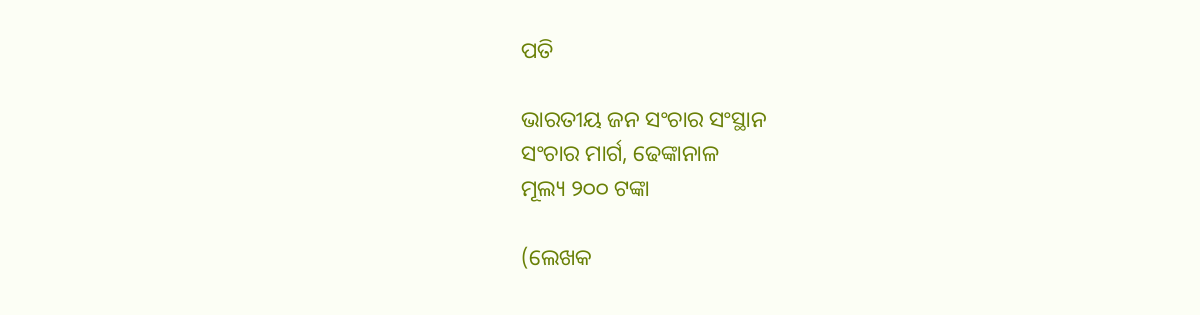ପତି

ଭାରତୀୟ ଜନ ସଂଚାର ସଂସ୍ଥାନ
ସଂଚାର ମାର୍ଗ, ଢେଙ୍କାନାଳ
ମୂଲ୍ୟ ୨୦୦ ଟଙ୍କା

(ଲେଖକ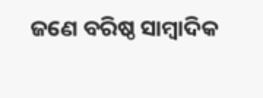ଜଣେ ବରିଷ୍ଠ ସାମ୍ବାଦିକ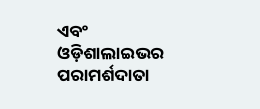ଏବଂ ଓଡ଼ିଶାଲାଇଭର ପରାମର୍ଶଦାତା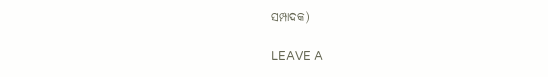ସମ୍ପାଦକ)

LEAVE A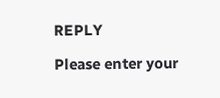REPLY

Please enter your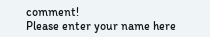comment!
Please enter your name here